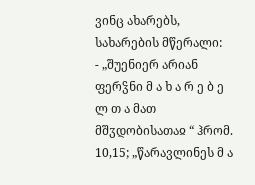ვინც ახარებს, სახარების მწერალი:
- „შუენიერ არიან ფერჴნი მ ა ხ ა რ ე ბ ე ლ თ ა მათ მშჳდობისათაჲ “ ჰრომ. 10,15; „წარავლინეს მ ა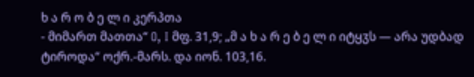ხ ა რ ო ბ ე ლ ი კერპთა
- მიმართ მათთა“ O, I მფ. 31,9; „მ ა ხ ა რ ე ბ ე ლ ი იტყჳს — არა უდბად ტიროდა“ ოქრ.-მარს. და იონ. 103,16.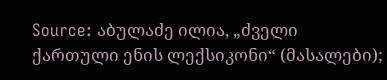Source: აბულაძე ილია, „ძველი ქართული ენის ლექსიკონი“ (მასალები);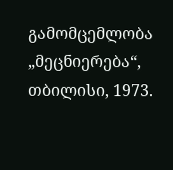გამომცემლობა „მეცნიერება“, თბილისი, 1973.